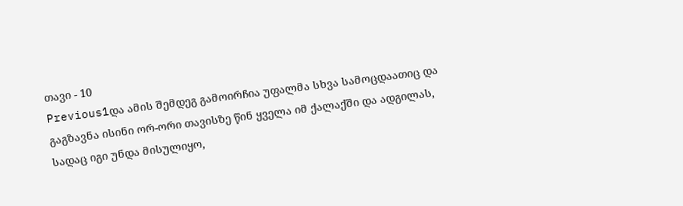თავი - 10
Previous1და ამის შემდეგ გამოირჩია უფალმა სხვა სამოცდაათიც და გაგზავნა ისინი ორ-ორი თავისზე წინ ყველა იმ ქალაქში და ადგილას, სადაც იგი უნდა მისულიყო,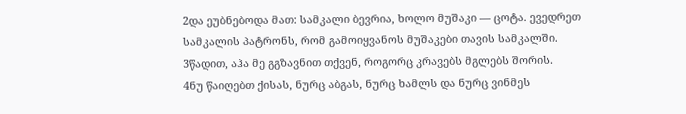2და ეუბნებოდა მათ: სამკალი ბევრია, ხოლო მუშაკი — ცოტა. ევედრეთ სამკალის პატრონს, რომ გამოიყვანოს მუშაკები თავის სამკალში.
3წადით, აჰა მე გგზავნით თქვენ, როგორც კრავებს მგლებს შორის.
4ნუ წაიღებთ ქისას, ნურც აბგას, ნურც ხამლს და ნურც ვინმეს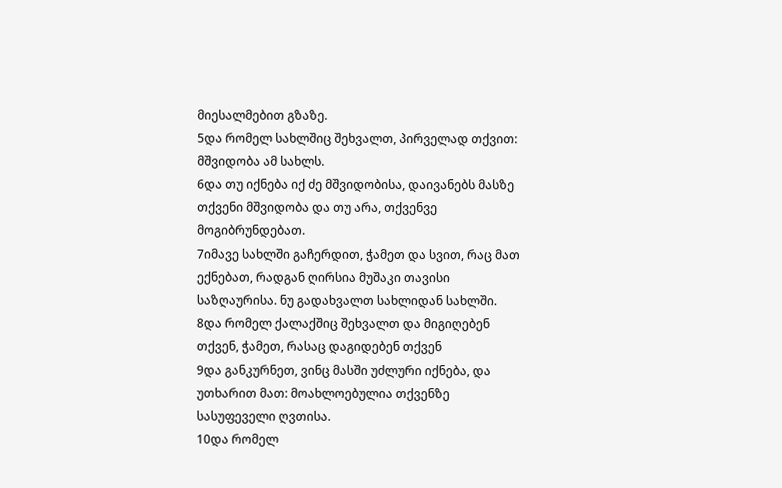მიესალმებით გზაზე.
5და რომელ სახლშიც შეხვალთ, პირველად თქვით: მშვიდობა ამ სახლს.
6და თუ იქნება იქ ძე მშვიდობისა, დაივანებს მასზე თქვენი მშვიდობა და თუ არა, თქვენვე მოგიბრუნდებათ.
7იმავე სახლში გაჩერდით, ჭამეთ და სვით, რაც მათ ექნებათ, რადგან ღირსია მუშაკი თავისი საზღაურისა. ნუ გადახვალთ სახლიდან სახლში.
8და რომელ ქალაქშიც შეხვალთ და მიგიღებენ თქვენ, ჭამეთ, რასაც დაგიდებენ თქვენ
9და განკურნეთ, ვინც მასში უძლური იქნება, და უთხარით მათ: მოახლოებულია თქვენზე სასუფეველი ღვთისა.
10და რომელ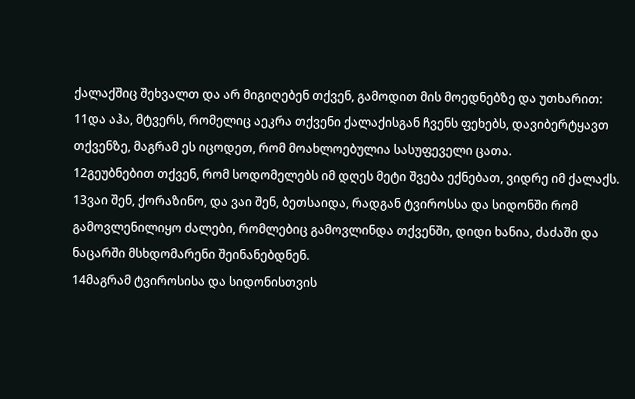ქალაქშიც შეხვალთ და არ მიგიღებენ თქვენ, გამოდით მის მოედნებზე და უთხარით:
11და აჰა, მტვერს, რომელიც აეკრა თქვენი ქალაქისგან ჩვენს ფეხებს, დავიბერტყავთ თქვენზე, მაგრამ ეს იცოდეთ, რომ მოახლოებულია სასუფეველი ცათა.
12გეუბნებით თქვენ, რომ სოდომელებს იმ დღეს მეტი შვება ექნებათ, ვიდრე იმ ქალაქს.
13ვაი შენ, ქორაზინო, და ვაი შენ, ბეთსაიდა, რადგან ტვიროსსა და სიდონში რომ გამოვლენილიყო ძალები, რომლებიც გამოვლინდა თქვენში, დიდი ხანია, ძაძაში და ნაცარში მსხდომარენი შეინანებდნენ.
14მაგრამ ტვიროსისა და სიდონისთვის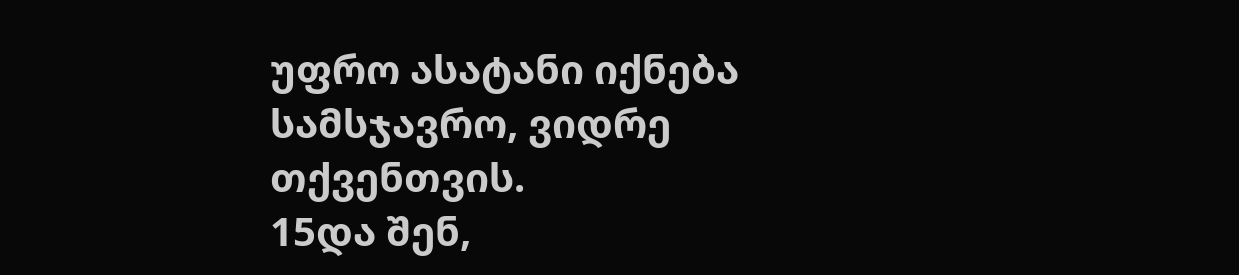უფრო ასატანი იქნება სამსჯავრო, ვიდრე თქვენთვის.
15და შენ,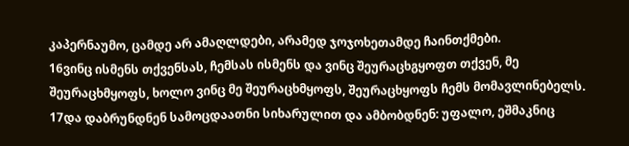კაპერნაუმო, ცამდე არ ამაღლდები, არამედ ჯოჯოხეთამდე ჩაინთქმები.
16ვინც ისმენს თქვენსას, ჩემსას ისმენს და ვინც შეურაცხგყოფთ თქვენ, მე შეურაცხმყოფს, ხოლო ვინც მე შეურაცხმყოფს, შეურაცხყოფს ჩემს მომავლინებელს.
17და დაბრუნდნენ სამოცდაათნი სიხარულით და ამბობდნენ: უფალო, ეშმაკნიც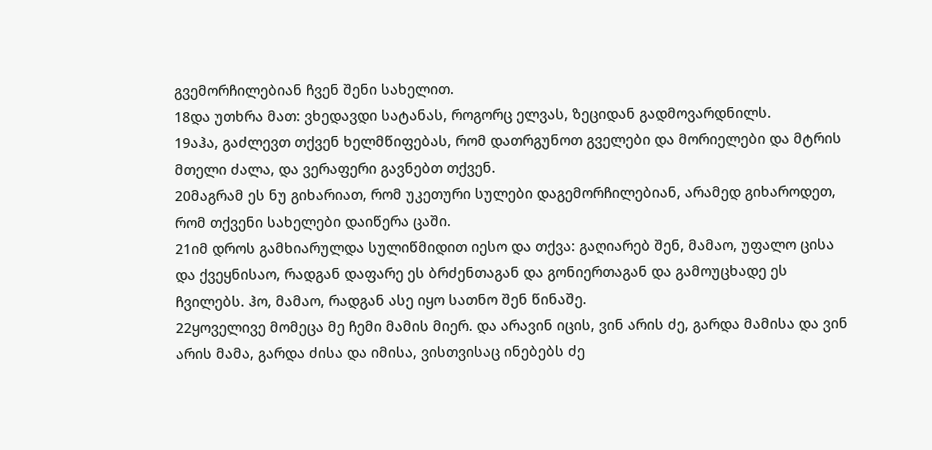გვემორჩილებიან ჩვენ შენი სახელით.
18და უთხრა მათ: ვხედავდი სატანას, როგორც ელვას, ზეციდან გადმოვარდნილს.
19აჰა, გაძლევთ თქვენ ხელმწიფებას, რომ დათრგუნოთ გველები და მორიელები და მტრის მთელი ძალა, და ვერაფერი გავნებთ თქვენ.
20მაგრამ ეს ნუ გიხარიათ, რომ უკეთური სულები დაგემორჩილებიან, არამედ გიხაროდეთ, რომ თქვენი სახელები დაიწერა ცაში.
21იმ დროს გამხიარულდა სულიწმიდით იესო და თქვა: გაღიარებ შენ, მამაო, უფალო ცისა და ქვეყნისაო, რადგან დაფარე ეს ბრძენთაგან და გონიერთაგან და გამოუცხადე ეს ჩვილებს. ჰო, მამაო, რადგან ასე იყო სათნო შენ წინაშე.
22ყოველივე მომეცა მე ჩემი მამის მიერ. და არავინ იცის, ვინ არის ძე, გარდა მამისა და ვინ არის მამა, გარდა ძისა და იმისა, ვისთვისაც ინებებს ძე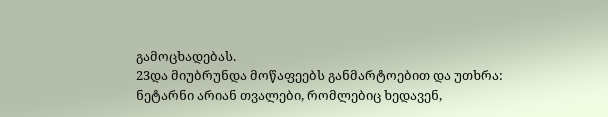გამოცხადებას.
23და მიუბრუნდა მოწაფეებს განმარტოებით და უთხრა: ნეტარნი არიან თვალები, რომლებიც ხედავენ,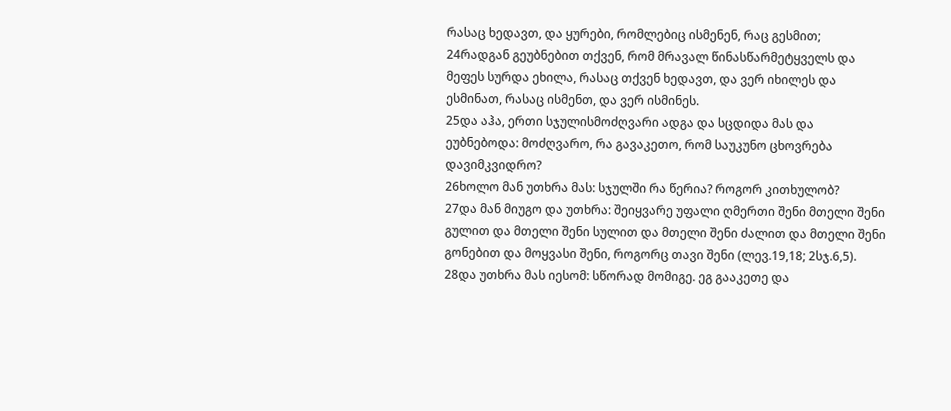რასაც ხედავთ, და ყურები, რომლებიც ისმენენ, რაც გესმით;
24რადგან გეუბნებით თქვენ, რომ მრავალ წინასწარმეტყველს და მეფეს სურდა ეხილა, რასაც თქვენ ხედავთ, და ვერ იხილეს და ესმინათ, რასაც ისმენთ, და ვერ ისმინეს.
25და აჰა, ერთი სჯულისმოძღვარი ადგა და სცდიდა მას და ეუბნებოდა: მოძღვარო, რა გავაკეთო, რომ საუკუნო ცხოვრება დავიმკვიდრო?
26ხოლო მან უთხრა მას: სჯულში რა წერია? როგორ კითხულობ?
27და მან მიუგო და უთხრა: შეიყვარე უფალი ღმერთი შენი მთელი შენი გულით და მთელი შენი სულით და მთელი შენი ძალით და მთელი შენი გონებით და მოყვასი შენი, როგორც თავი შენი (ლევ.19,18; 2სჯ.6,5).
28და უთხრა მას იესომ: სწორად მომიგე. ეგ გააკეთე და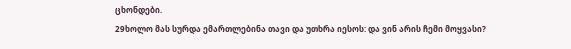ცხონდები.
29ხოლო მას სურდა ემართლებინა თავი და უთხრა იესოს: და ვინ არის ჩემი მოყვასი?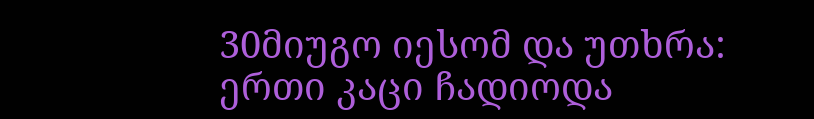30მიუგო იესომ და უთხრა: ერთი კაცი ჩადიოდა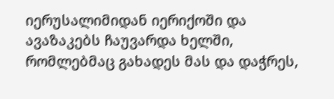იერუსალიმიდან იერიქოში და ავაზაკებს ჩაუვარდა ხელში, რომლებმაც გახადეს მას და დაჭრეს,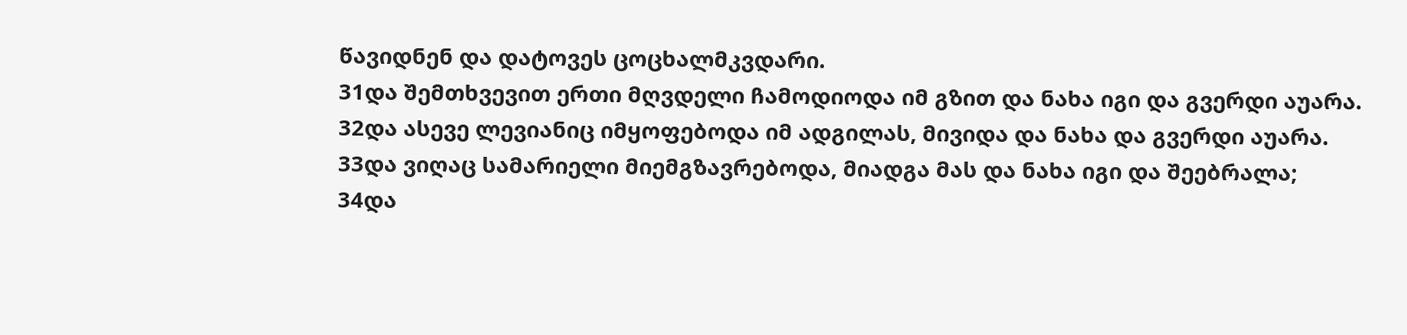წავიდნენ და დატოვეს ცოცხალმკვდარი.
31და შემთხვევით ერთი მღვდელი ჩამოდიოდა იმ გზით და ნახა იგი და გვერდი აუარა.
32და ასევე ლევიანიც იმყოფებოდა იმ ადგილას, მივიდა და ნახა და გვერდი აუარა.
33და ვიღაც სამარიელი მიემგზავრებოდა, მიადგა მას და ნახა იგი და შეებრალა;
34და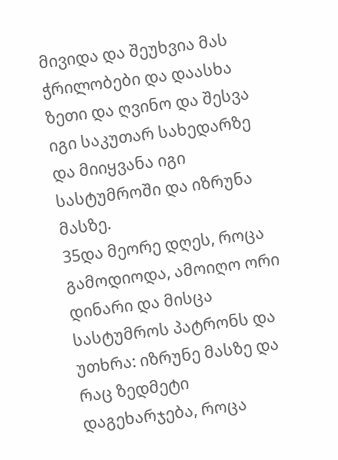მივიდა და შეუხვია მას ჭრილობები და დაასხა ზეთი და ღვინო და შესვა იგი საკუთარ სახედარზე და მიიყვანა იგი სასტუმროში და იზრუნა მასზე.
35და მეორე დღეს, როცა გამოდიოდა, ამოიღო ორი დინარი და მისცა სასტუმროს პატრონს და უთხრა: იზრუნე მასზე და რაც ზედმეტი დაგეხარჯება, როცა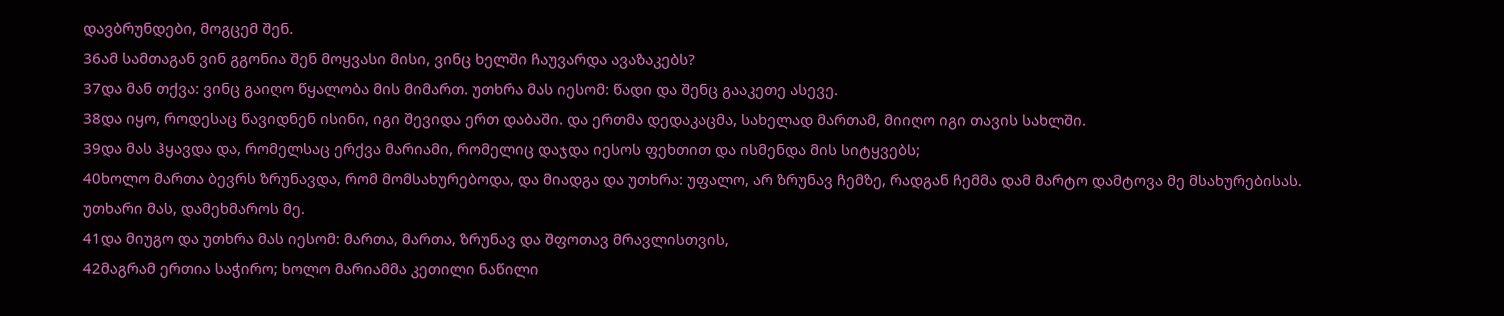დავბრუნდები, მოგცემ შენ.
36ამ სამთაგან ვინ გგონია შენ მოყვასი მისი, ვინც ხელში ჩაუვარდა ავაზაკებს?
37და მან თქვა: ვინც გაიღო წყალობა მის მიმართ. უთხრა მას იესომ: წადი და შენც გააკეთე ასევე.
38და იყო, როდესაც წავიდნენ ისინი, იგი შევიდა ერთ დაბაში. და ერთმა დედაკაცმა, სახელად მართამ, მიიღო იგი თავის სახლში.
39და მას ჰყავდა და, რომელსაც ერქვა მარიამი, რომელიც დაჯდა იესოს ფეხთით და ისმენდა მის სიტყვებს;
40ხოლო მართა ბევრს ზრუნავდა, რომ მომსახურებოდა, და მიადგა და უთხრა: უფალო, არ ზრუნავ ჩემზე, რადგან ჩემმა დამ მარტო დამტოვა მე მსახურებისას. უთხარი მას, დამეხმაროს მე.
41და მიუგო და უთხრა მას იესომ: მართა, მართა, ზრუნავ და შფოთავ მრავლისთვის,
42მაგრამ ერთია საჭირო; ხოლო მარიამმა კეთილი ნაწილი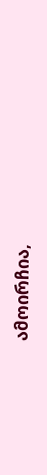ამოირჩია,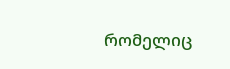რომელიც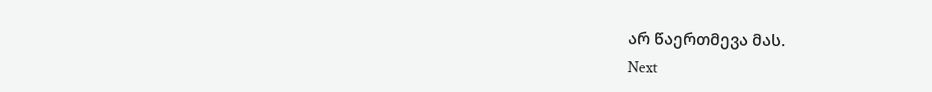არ წაერთმევა მას.
Next